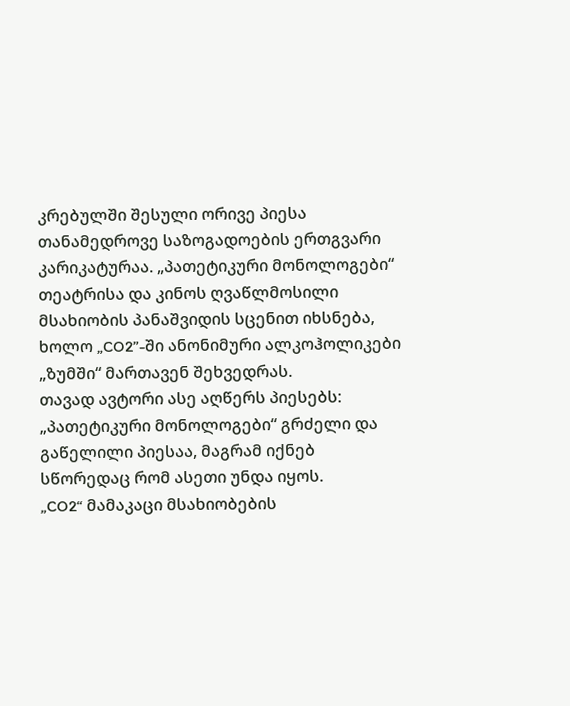კრებულში შესული ორივე პიესა თანამედროვე საზოგადოების ერთგვარი კარიკატურაა. „პათეტიკური მონოლოგები“ თეატრისა და კინოს ღვაწლმოსილი მსახიობის პანაშვიდის სცენით იხსნება, ხოლო „CO2”-ში ანონიმური ალკოჰოლიკები „ზუმში“ მართავენ შეხვედრას.
თავად ავტორი ასე აღწერს პიესებს:
„პათეტიკური მონოლოგები“ გრძელი და გაწელილი პიესაა, მაგრამ იქნებ სწორედაც რომ ასეთი უნდა იყოს.
„CO2“ მამაკაცი მსახიობების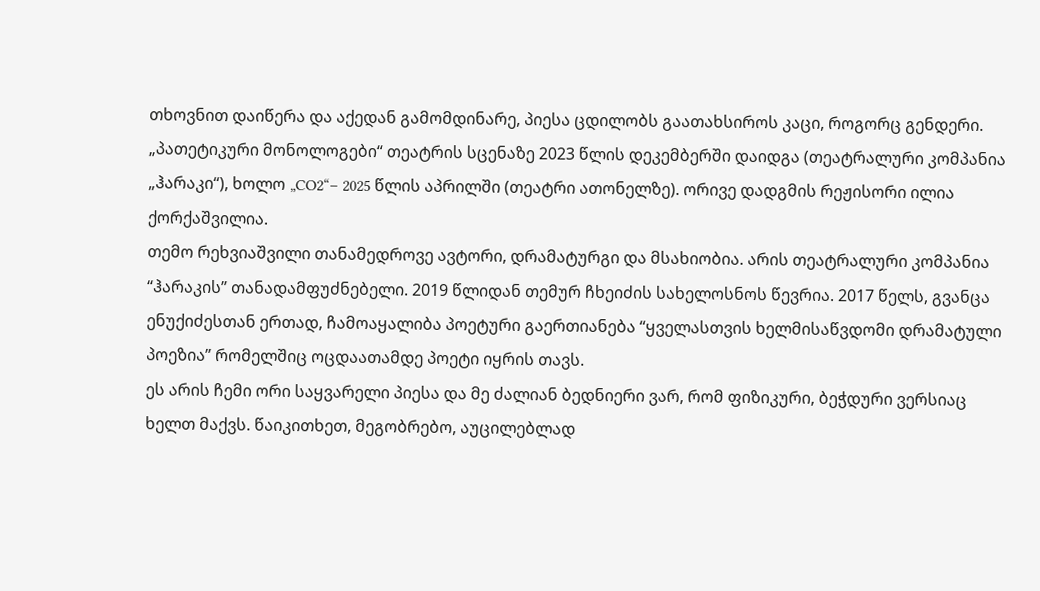თხოვნით დაიწერა და აქედან გამომდინარე, პიესა ცდილობს გაათახსიროს კაცი, როგორც გენდერი.
„პათეტიკური მონოლოგები“ თეატრის სცენაზე 2023 წლის დეკემბერში დაიდგა (თეატრალური კომპანია „ჰარაკი“), ხოლო „CO2“– 2025 წლის აპრილში (თეატრი ათონელზე). ორივე დადგმის რეჟისორი ილია ქორქაშვილია.
თემო რეხვიაშვილი თანამედროვე ავტორი, დრამატურგი და მსახიობია. არის თეატრალური კომპანია “ჰარაკის” თანადამფუძნებელი. 2019 წლიდან თემურ ჩხეიძის სახელოსნოს წევრია. 2017 წელს, გვანცა ენუქიძესთან ერთად, ჩამოაყალიბა პოეტური გაერთიანება “ყველასთვის ხელმისაწვდომი დრამატული პოეზია” რომელშიც ოცდაათამდე პოეტი იყრის თავს.
ეს არის ჩემი ორი საყვარელი პიესა და მე ძალიან ბედნიერი ვარ, რომ ფიზიკური, ბეჭდური ვერსიაც ხელთ მაქვს. წაიკითხეთ, მეგობრებო, აუცილებლად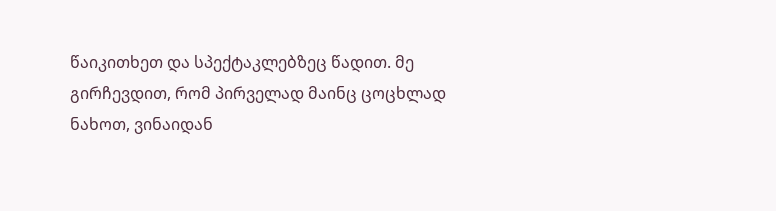წაიკითხეთ და სპექტაკლებზეც წადით. მე გირჩევდით, რომ პირველად მაინც ცოცხლად ნახოთ, ვინაიდან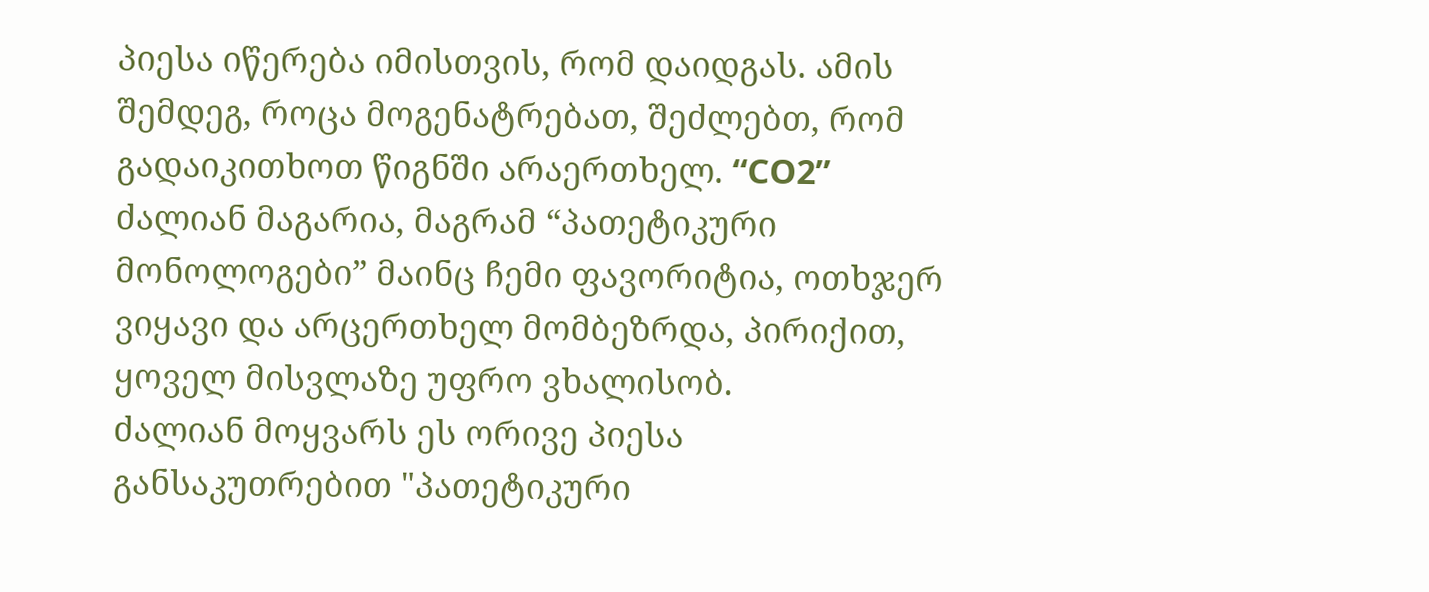პიესა იწერება იმისთვის, რომ დაიდგას. ამის შემდეგ, როცა მოგენატრებათ, შეძლებთ, რომ გადაიკითხოთ წიგნში არაერთხელ. “CO2” ძალიან მაგარია, მაგრამ “პათეტიკური მონოლოგები” მაინც ჩემი ფავორიტია, ოთხჯერ ვიყავი და არცერთხელ მომბეზრდა, პირიქით, ყოველ მისვლაზე უფრო ვხალისობ.
ძალიან მოყვარს ეს ორივე პიესა განსაკუთრებით "პათეტიკური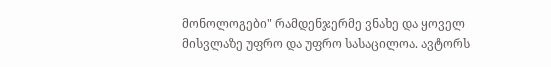მონოლოგები" რამდენჯერმე ვნახე და ყოველ მისვლაზე უფრო და უფრო სასაცილოა. ავტორს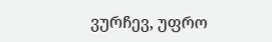ვურჩევ, უფრო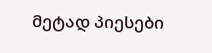მეტად პიესები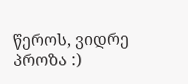წეროს, ვიდრე პროზა :)